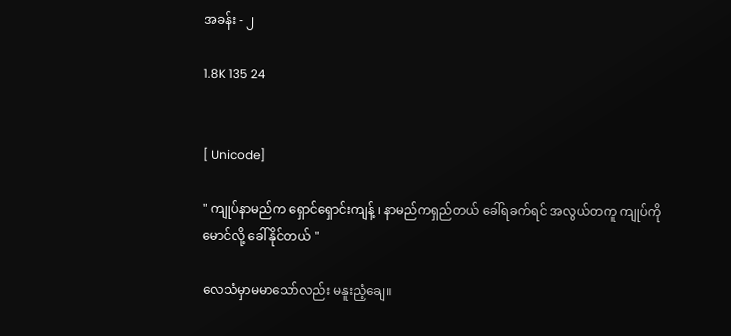အခန်း - ၂

1.8K 135 24


[ Unicode]

" ကျုပ်နာမည်က ရှောင်ရှောင်းကျန့် ၊ နာမည်ကရှည်တယ် ခေါ်ရခက်ရင် အလွယ်တကူ ကျုပ်ကို မောင်လို့ ခေါ်နိုင်တယ် "

လေသံမှာမမာသော်လည်း မနူးညံ့ချေ။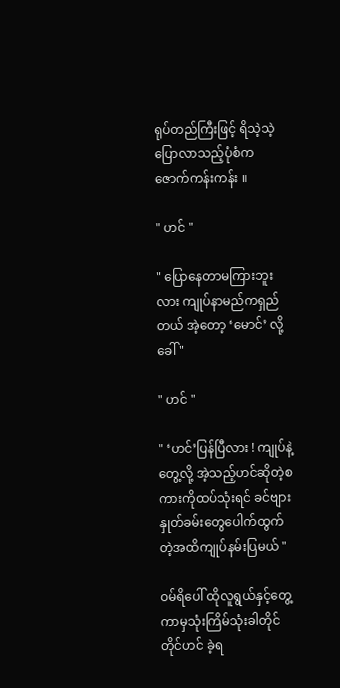ရုပ်တည်ကြီးဖြင့် ရိသဲ့သဲ့ပြောလာသည့်ပုံစံက ဇောက်ကန်းကန်း ။

" ဟင် "

" ပြောနေတာမကြားဘူးလား ကျုပ်နာမည်ကရှည်တယ် အဲ့တော့ ‘မောင်’ လို့ခေါ် "

" ဟင် "

" ‘ဟင်’ပြန်ပြီလား ! ကျုပ်နဲ့တွေ့လို့ အဲ့သည့်ဟင်ဆိုတဲ့စကားကိုထပ်သုံးရင် ခင်ဗျားနှုတ်ခမ်းတွေပေါက်ထွက်တဲ့အထိကျုပ်နမ်းပြမယ် "

ဝမ်ရိပေါ် ထိုလူရွယ်နှင့်တွေ့ကာမှသုံးကြိမ်သုံးခါတိုင်တိုင်ဟင် ခဲ့ရ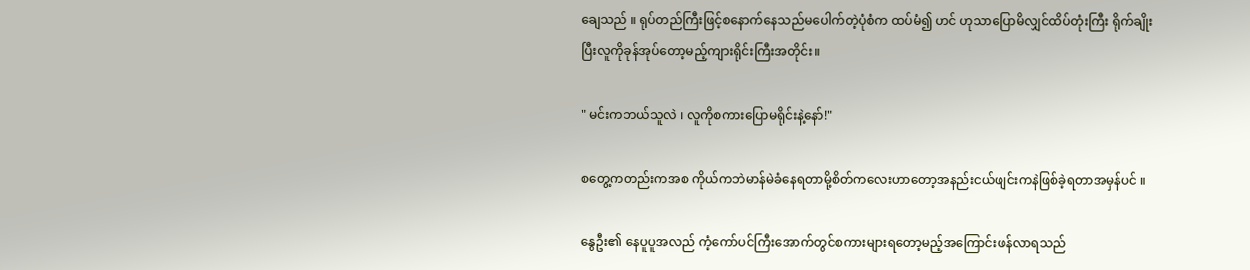ချေသည် ။ ရုပ်တည်ကြီးဖြင့်စနောက်နေသည်မပေါက်တဲ့ပုံစံက ထပ်မံ၍ ဟင် ဟုသာပြောမိလျှင်ထိပ်တုံးကြီး ရိုက်ချိုးပြီးလူကိုခုန်အုပ်တော့မည့်ကျားရိုင်းကြီးအတိုင်း။

" မင်းကဘယ်သူလဲ ၊ လူကိုစကားပြောမရိုင်းနဲ့နော်!"

စတွေ့ကတည်းကအစ ကိုယ်ကဘဲမာန်မဲခံနေရတာမို့စိတ်ကလေးဟာတော့အနည်းငယ်ဖျင်းကနဲဖြစ်ခဲ့ရတာအမှန်ပင် ။

နွေဦး၏ နေပူပူအလည် ကံ့ကော်ပင်ကြီးအောက်တွင်စကားများရတော့မည့်အကြောင်းဖန်လာရသည်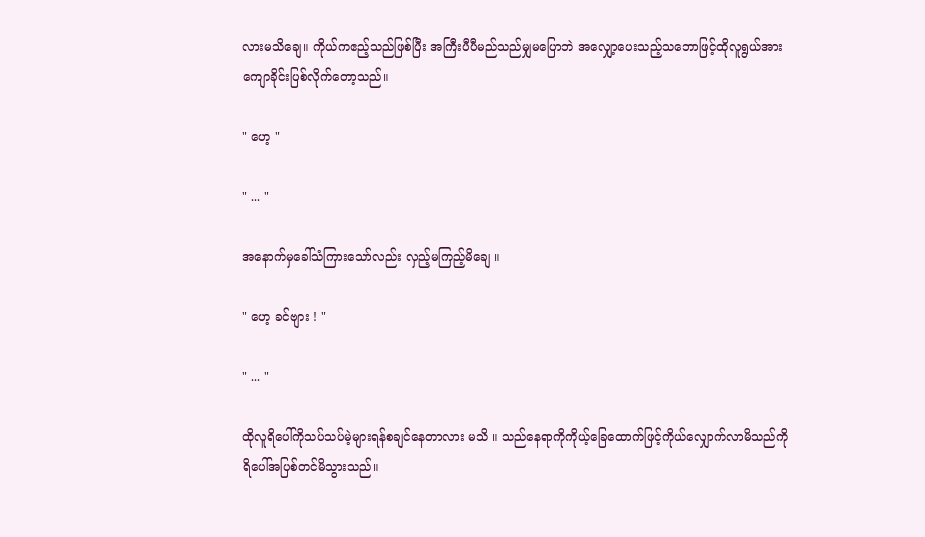လားမသိချေ။ ကိုယ်ကဧည့်သည်ဖြစ်ပြီး အကြီးပီပီမည်သည်မျှမပြောဘဲ အလျှော့ပေးသည့်သဘောဖြင့်ထိုလူရွယ်အားကျောခိုင်းပြစ်လိုက်တော့သည်။

" ဟေ့ "

" ... "

အနောက်မှခေါ်သံကြားသော်လည်း လှည့်မကြည့်မိချေ ။

" ဟေ့ ခင်ဗျား ! "

" ... "

ထိုလူရိပေါ်ကိုသပ်သပ်မဲ့များရန်စချင်နေတာလား မသိ ။ သည်နေရာကိုကိုယ့်ခြေထောက်ဖြင့်ကိုယ်လျှောက်လာမိသည်ကို ရိပေါ်အပြစ်တင်မိသွားသည်။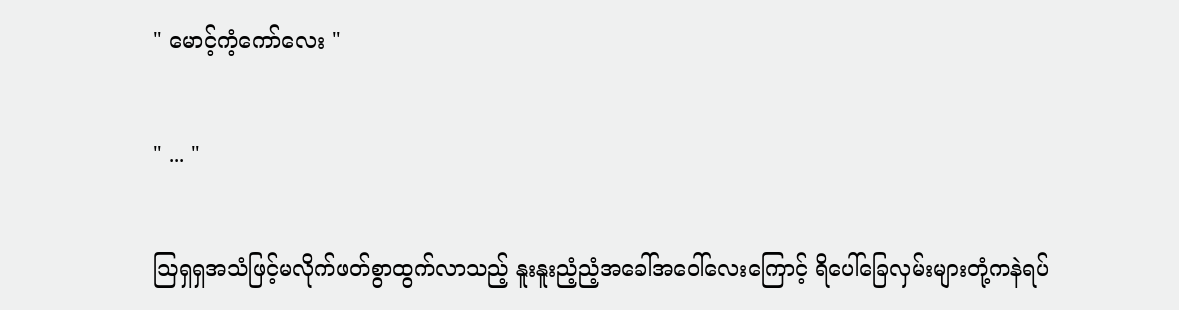" မောင့်ကံ့ကော်လေး "

" ... "

ဩရှရှအသံဖြင့်မလိုက်ဖတ်စွာထွက်လာသည့် နူးနူးညံ့ညံ့အခေါ်အဝေါ်လေးကြောင့် ရိပေါ်ခြေလှမ်းများတုံ့ကနဲရပ်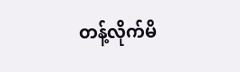တန့်လိုက်မိ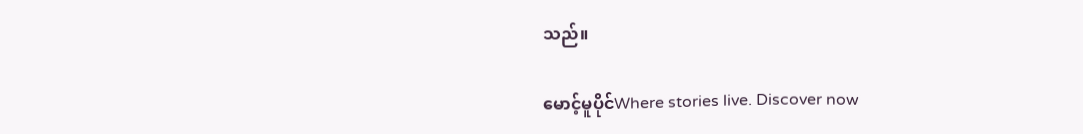သည်။

မောင့်မူပိုင်Where stories live. Discover now